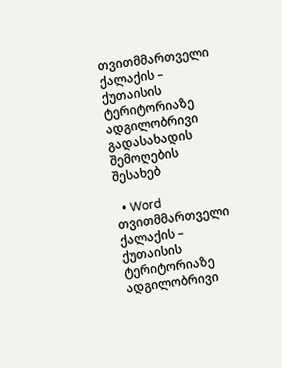თვითმმართველი ქალაქის – ქუთაისის ტერიტორიაზე ადგილობრივი გადასახადის შემოღების შესახებ

  • Word
თვითმმართველი ქალაქის – ქუთაისის ტერიტორიაზე ადგილობრივი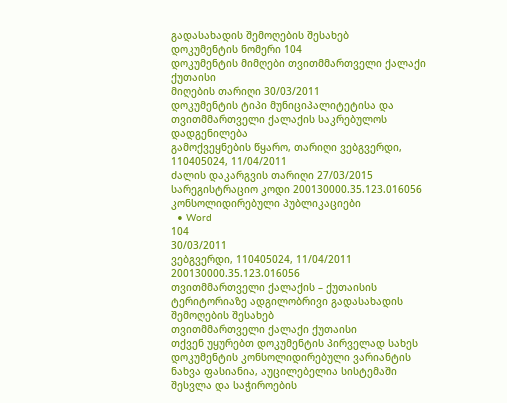გადასახადის შემოღების შესახებ
დოკუმენტის ნომერი 104
დოკუმენტის მიმღები თვითმმართველი ქალაქი ქუთაისი
მიღების თარიღი 30/03/2011
დოკუმენტის ტიპი მუნიციპალიტეტისა და თვითმმართველი ქალაქის საკრებულოს დადგენილება
გამოქვეყნების წყარო, თარიღი ვებგვერდი, 110405024, 11/04/2011
ძალის დაკარგვის თარიღი 27/03/2015
სარეგისტრაციო კოდი 200130000.35.123.016056
კონსოლიდირებული პუბლიკაციები
  • Word
104
30/03/2011
ვებგვერდი, 110405024, 11/04/2011
200130000.35.123.016056
თვითმმართველი ქალაქის – ქუთაისის ტერიტორიაზე ადგილობრივი გადასახადის შემოღების შესახებ
თვითმმართველი ქალაქი ქუთაისი
თქვენ უყურებთ დოკუმენტის პირველად სახეს
დოკუმენტის კონსოლიდირებული ვარიანტის ნახვა ფასიანია, აუცილებელია სისტემაში შესვლა და საჭიროების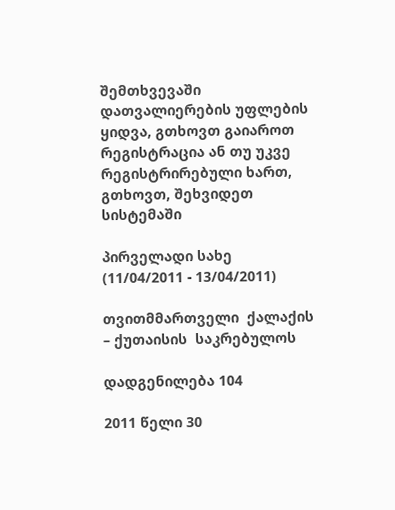შემთხვევაში დათვალიერების უფლების ყიდვა, გთხოვთ გაიაროთ რეგისტრაცია ან თუ უკვე რეგისტრირებული ხართ, გთხოვთ, შეხვიდეთ სისტემაში

პირველადი სახე (11/04/2011 - 13/04/2011)

თვითმმართველი  ქალაქის – ქუთაისის  საკრებულოს

დადგენილება 104

2011 წელი 30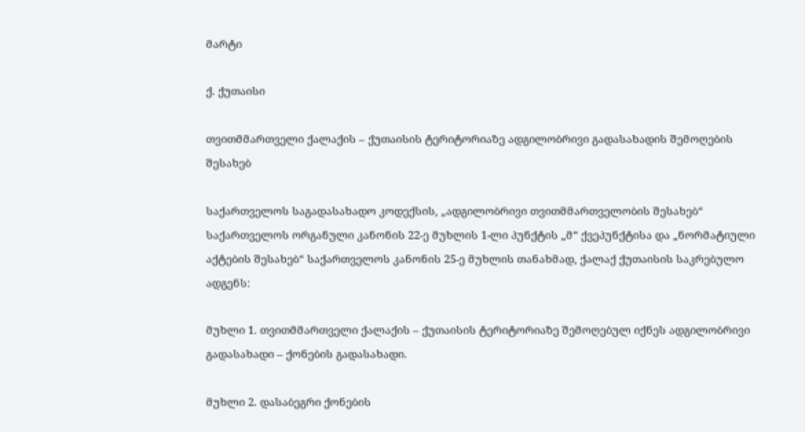მარტი

ქ. ქუთაისი

თვითმმართველი ქალაქის – ქუთაისის ტერიტორიაზე ადგილობრივი გადასახადის შემოღების შესახებ

საქართველოს საგადასახადო კოდექსის, „ადგილობრივი თვითმმართველობის შესახებ“ საქართველოს ორგანული კანონის 22-ე მუხლის 1-ლი პუნქტის „მ“ ქვეპუნქტისა და „ნორმატიული აქტების შესახებ“ საქართველოს კანონის 25-ე მუხლის თანახმად, ქალაქ ქუთაისის საკრებულო  ადგენს:

მუხლი 1. თვითმმართველი ქალაქის – ქუთაისის ტერიტორიაზე შემოღებულ იქნეს ადგილობრივი გადასახადი – ქონების გადასახადი.

მუხლი 2. დასაბეგრი ქონების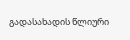გადასახადის წლიური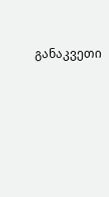განაკვეთი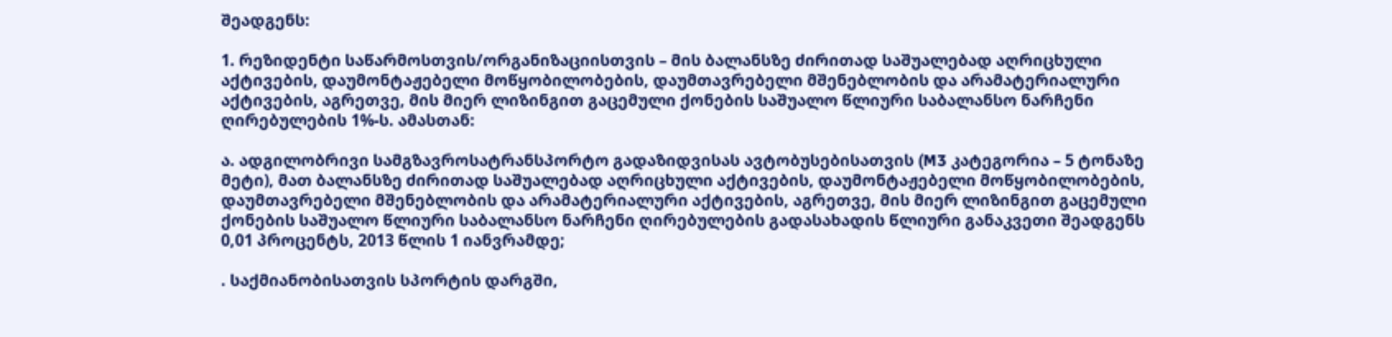შეადგენს:

1. რეზიდენტი საწარმოსთვის/ორგანიზაციისთვის – მის ბალანსზე ძირითად საშუალებად აღრიცხული აქტივების, დაუმონტაჟებელი მოწყობილობების, დაუმთავრებელი მშენებლობის და არამატერიალური აქტივების, აგრეთვე, მის მიერ ლიზინგით გაცემული ქონების საშუალო წლიური საბალანსო ნარჩენი ღირებულების 1%-ს. ამასთან:

ა. ადგილობრივი სამგზავროსატრანსპორტო გადაზიდვისას ავტობუსებისათვის (M3 კატეგორია – 5 ტონაზე მეტი), მათ ბალანსზე ძირითად საშუალებად აღრიცხული აქტივების, დაუმონტაჟებელი მოწყობილობების, დაუმთავრებელი მშენებლობის და არამატერიალური აქტივების, აგრეთვე, მის მიერ ლიზინგით გაცემული ქონების საშუალო წლიური საბალანსო ნარჩენი ღირებულების გადასახადის წლიური განაკვეთი შეადგენს 0,01 პროცენტს, 2013 წლის 1 იანვრამდე;

. საქმიანობისათვის სპორტის დარგში,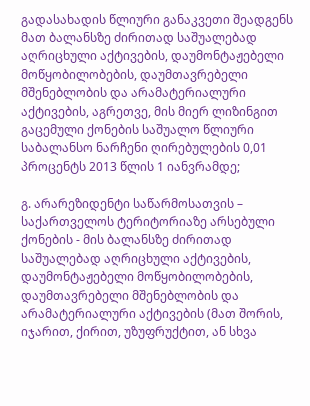გადასახადის წლიური განაკვეთი შეადგენს მათ ბალანსზე ძირითად საშუალებად აღრიცხული აქტივების, დაუმონტაჟებელი მოწყობილობების, დაუმთავრებელი მშენებლობის და არამატერიალური აქტივების, აგრეთვე, მის მიერ ლიზინგით გაცემული ქონების საშუალო წლიური საბალანსო ნარჩენი ღირებულების 0,01 პროცენტს 2013 წლის 1 იანვრამდე;

გ. არარეზიდენტი საწარმოსათვის – საქართველოს ტერიტორიაზე არსებული ქონების - მის ბალანსზე ძირითად საშუალებად აღრიცხული აქტივების, დაუმონტაჟებელი მოწყობილობების, დაუმთავრებელი მშენებლობის და არამატერიალური აქტივების (მათ შორის, იჯარით, ქირით, უზუფრუქტით, ან სხვა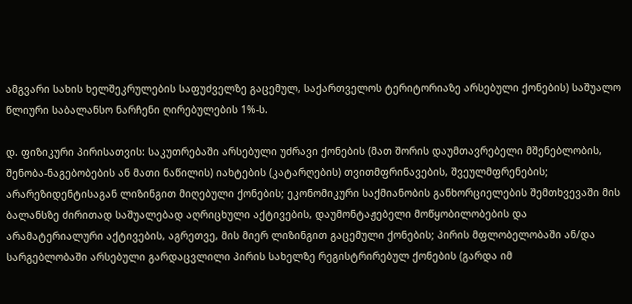ამგვარი სახის ხელშეკრულების საფუძველზე გაცემულ, საქართველოს ტერიტორიაზე არსებული ქონების) საშუალო წლიური საბალანსო ნარჩენი ღირებულების 1%-ს.

დ. ფიზიკური პირისათვის: საკუთრებაში არსებული უძრავი ქონების (მათ შორის დაუმთავრებელი მშენებლობის, შენობა-ნაგებობების ან მათი ნაწილის) იახტების (კატარღების) თვითმფრინავების, შვეულმფრენების; არარეზიდენტისაგან ლიზინგით მიღებული ქონების; ეკონომიკური საქმიანობის განხორციელების შემთხვევაში მის ბალანსზე ძირითად საშუალებად აღრიცხული აქტივების, დაუმონტაჟებელი მოწყობილობების და არამატერიალური აქტივების, აგრეთვე, მის მიერ ლიზინგით გაცემული ქონების; პირის მფლობელობაში ან/და სარგებლობაში არსებული გარდაცვლილი პირის სახელზე რეგისტრირებულ ქონების (გარდა იმ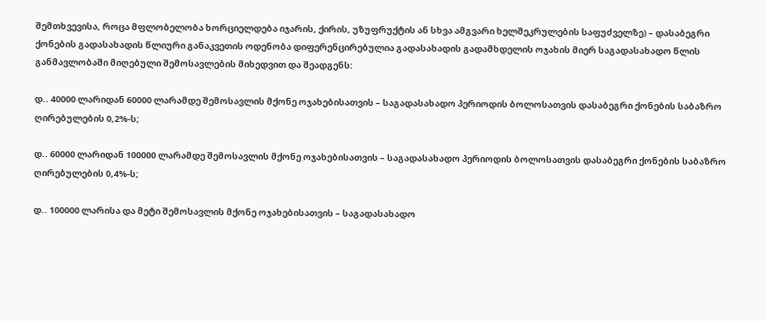შემთხვევისა, როცა მფლობელობა ხორციელდება იჯარის, ქირის, უზუფრუქტის ან სხვა ამგვარი ხელშეკრულების საფუძველზე) – დასაბეგრი ქონების გადასახადის წლიური განაკვეთის ოდენობა დიფერენცირებულია გადასახადის გადამხდელის ოჯახის მიერ საგადასახადო წლის განმავლობაში მიღებული შემოსავლების მიხედვით და შეადგენს:

დ.. 40000 ლარიდან 60000 ლარამდე შემოსავლის მქონე ოჯახებისათვის – საგადასახადო პერიოდის ბოლოსათვის დასაბეგრი ქონების საბაზრო ღირებულების 0,2%-ს;

დ.. 60000 ლარიდან 100000 ლარამდე შემოსავლის მქონე ოჯახებისათვის – საგადასახადო პერიოდის ბოლოსათვის დასაბეგრი ქონების საბაზრო ღირებულების 0,4%-ს;

დ.. 100000 ლარისა და მეტი შემოსავლის მქონე ოჯახებისათვის – საგადასახადო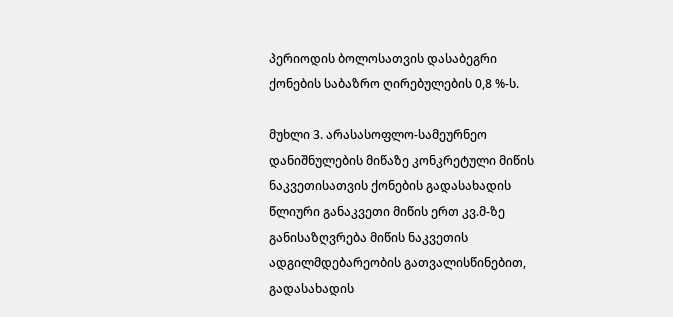პერიოდის ბოლოსათვის დასაბეგრი ქონების საბაზრო ღირებულების 0,8 %-ს.

მუხლი 3. არასასოფლო-სამეურნეო დანიშნულების მიწაზე კონკრეტული მიწის ნაკვეთისათვის ქონების გადასახადის წლიური განაკვეთი მიწის ერთ კვ.მ-ზე განისაზღვრება მიწის ნაკვეთის ადგილმდებარეობის გათვალისწინებით, გადასახადის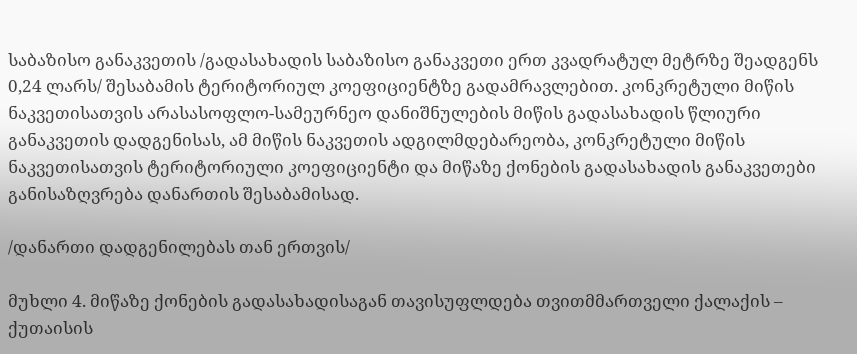საბაზისო განაკვეთის /გადასახადის საბაზისო განაკვეთი ერთ კვადრატულ მეტრზე შეადგენს 0,24 ლარს/ შესაბამის ტერიტორიულ კოეფიციენტზე გადამრავლებით. კონკრეტული მიწის ნაკვეთისათვის არასასოფლო-სამეურნეო დანიშნულების მიწის გადასახადის წლიური განაკვეთის დადგენისას, ამ მიწის ნაკვეთის ადგილმდებარეობა, კონკრეტული მიწის ნაკვეთისათვის ტერიტორიული კოეფიციენტი და მიწაზე ქონების გადასახადის განაკვეთები განისაზღვრება დანართის შესაბამისად.

/დანართი დადგენილებას თან ერთვის/

მუხლი 4. მიწაზე ქონების გადასახადისაგან თავისუფლდება თვითმმართველი ქალაქის – ქუთაისის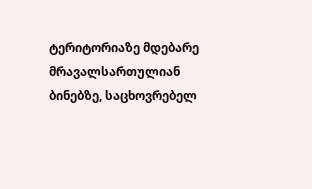ტერიტორიაზე მდებარე მრავალსართულიან ბინებზე, საცხოვრებელ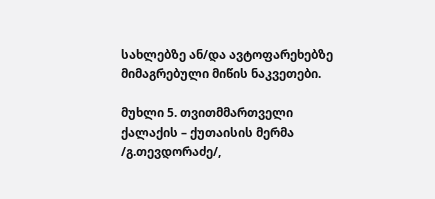სახლებზე ან/და ავტოფარეხებზე მიმაგრებული მიწის ნაკვეთები.

მუხლი 5. თვითმმართველი ქალაქის – ქუთაისის მერმა /გ.თევდორაძე/,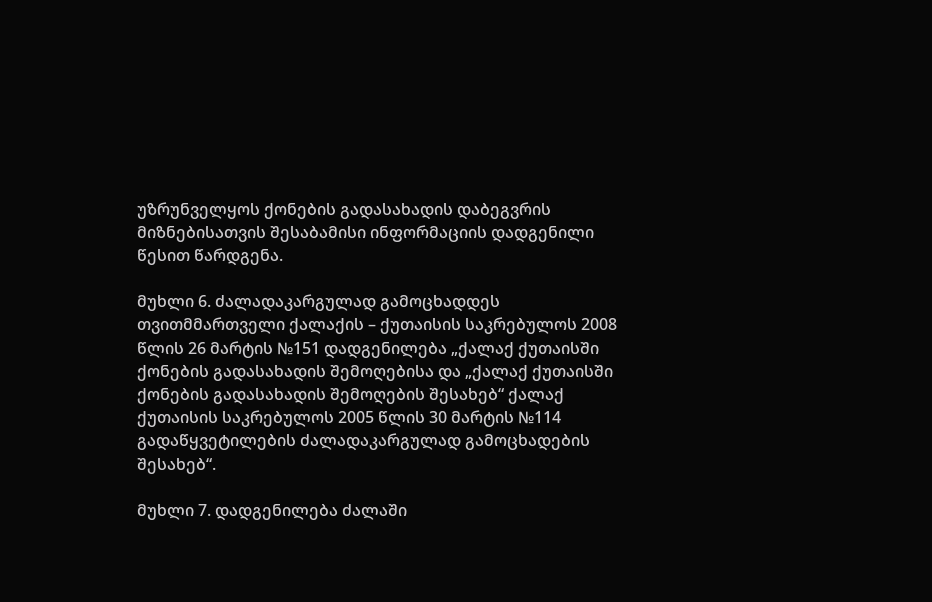უზრუნველყოს ქონების გადასახადის დაბეგვრის მიზნებისათვის შესაბამისი ინფორმაციის დადგენილი წესით წარდგენა.

მუხლი 6. ძალადაკარგულად გამოცხადდეს თვითმმართველი ქალაქის – ქუთაისის საკრებულოს 2008 წლის 26 მარტის №151 დადგენილება „ქალაქ ქუთაისში ქონების გადასახადის შემოღებისა და „ქალაქ ქუთაისში ქონების გადასახადის შემოღების შესახებ“ ქალაქ ქუთაისის საკრებულოს 2005 წლის 30 მარტის №114 გადაწყვეტილების ძალადაკარგულად გამოცხადების შესახებ“.

მუხლი 7. დადგენილება ძალაში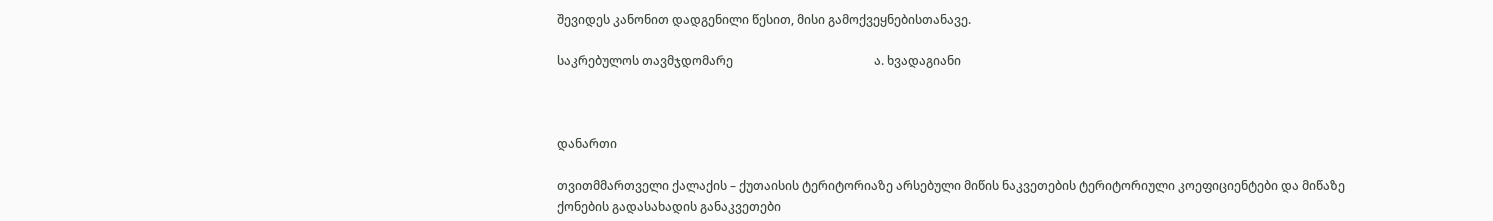შევიდეს კანონით დადგენილი წესით, მისი გამოქვეყნებისთანავე.

საკრებულოს თავმჯდომარე                                               ა. ხვადაგიანი



დანართი

თვითმმართველი ქალაქის – ქუთაისის ტერიტორიაზე არსებული მიწის ნაკვეთების ტერიტორიული კოეფიციენტები და მიწაზე ქონების გადასახადის განაკვეთები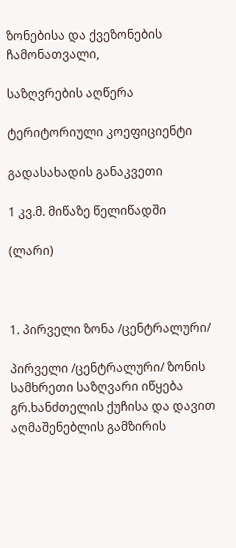ზონებისა და ქვეზონების ჩამონათვალი,

საზღვრების აღწერა

ტერიტორიული კოეფიციენტი

გადასახადის განაკვეთი

1 კვ.მ. მიწაზე წელიწადში

(ლარი)



1. პირველი ზონა /ცენტრალური/

პირველი /ცენტრალური/ ზონის სამხრეთი საზღვარი იწყება გრ.ხანძთელის ქუჩისა და დავით აღმაშენებლის გამზირის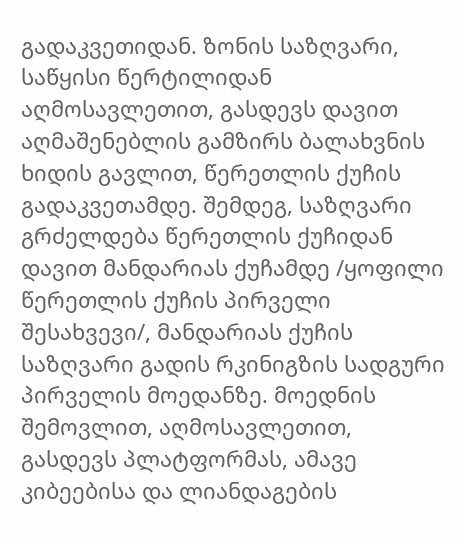გადაკვეთიდან. ზონის საზღვარი, საწყისი წერტილიდან აღმოსავლეთით, გასდევს დავით აღმაშენებლის გამზირს ბალახვნის ხიდის გავლით, წერეთლის ქუჩის გადაკვეთამდე. შემდეგ, საზღვარი გრძელდება წერეთლის ქუჩიდან დავით მანდარიას ქუჩამდე /ყოფილი წერეთლის ქუჩის პირველი შესახვევი/, მანდარიას ქუჩის საზღვარი გადის რკინიგზის სადგური პირველის მოედანზე. მოედნის შემოვლით, აღმოსავლეთით, გასდევს პლატფორმას, ამავე კიბეებისა და ლიანდაგების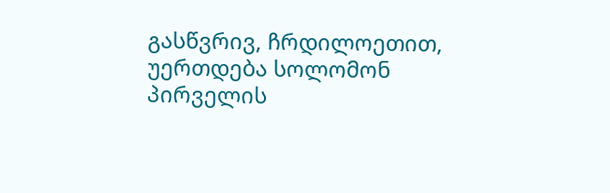გასწვრივ, ჩრდილოეთით, უერთდება სოლომონ პირველის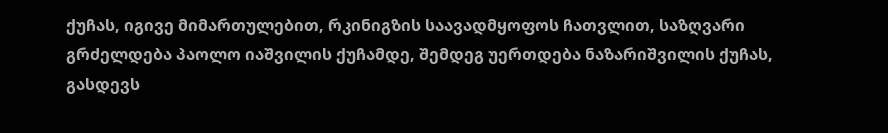ქუჩას, იგივე მიმართულებით, რკინიგზის საავადმყოფოს ჩათვლით, საზღვარი გრძელდება პაოლო იაშვილის ქუჩამდე, შემდეგ უერთდება ნაზარიშვილის ქუჩას, გასდევს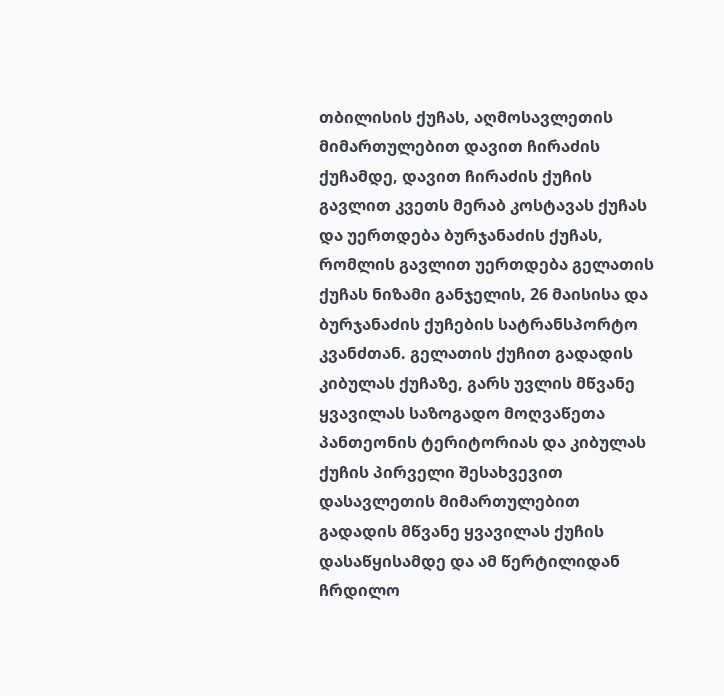თბილისის ქუჩას, აღმოსავლეთის მიმართულებით დავით ჩირაძის ქუჩამდე, დავით ჩირაძის ქუჩის გავლით კვეთს მერაბ კოსტავას ქუჩას და უერთდება ბურჯანაძის ქუჩას, რომლის გავლით უერთდება გელათის ქუჩას ნიზამი განჯელის, 26 მაისისა და ბურჯანაძის ქუჩების სატრანსპორტო კვანძთან. გელათის ქუჩით გადადის კიბულას ქუჩაზე, გარს უვლის მწვანე ყვავილას საზოგადო მოღვაწეთა პანთეონის ტერიტორიას და კიბულას ქუჩის პირველი შესახვევით დასავლეთის მიმართულებით გადადის მწვანე ყვავილას ქუჩის დასაწყისამდე და ამ წერტილიდან ჩრდილო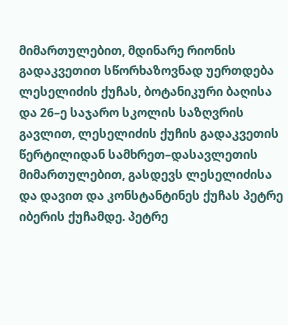მიმართულებით, მდინარე რიონის გადაკვეთით სწორხაზოვნად უერთდება ლესელიძის ქუჩას, ბოტანიკური ბაღისა და 26–ე საჯარო სკოლის საზღვრის გავლით, ლესელიძის ქუჩის გადაკვეთის წერტილიდან სამხრეთ–დასავლეთის მიმართულებით, გასდევს ლესელიძისა და დავით და კონსტანტინეს ქუჩას პეტრე იბერის ქუჩამდე. პეტრე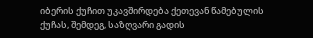იბერის ქუჩით უკავშირდება ქეთევან წამებულის ქუჩას, შემდეგ, საზღვარი გადის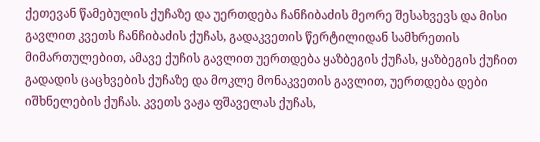ქეთევან წამებულის ქუჩაზე და უერთდება ჩანჩიბაძის მეორე შესახვევს და მისი გავლით კვეთს ჩანჩიბაძის ქუჩას, გადაკვეთის წერტილიდან სამხრეთის მიმართულებით, ამავე ქუჩის გავლით უერთდება ყაზბეგის ქუჩას, ყაზბეგის ქუჩით გადადის ცაცხვების ქუჩაზე და მოკლე მონაკვეთის გავლით, უერთდება დები იშხნელების ქუჩას. კვეთს ვაჟა ფშაველას ქუჩას,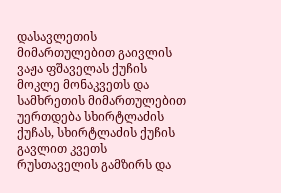დასავლეთის მიმართულებით გაივლის ვაჟა ფშაველას ქუჩის მოკლე მონაკვეთს და სამხრეთის მიმართულებით უერთდება სხირტლაძის ქუჩას, სხირტლაძის ქუჩის გავლით კვეთს რუსთაველის გამზირს და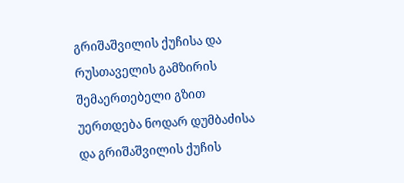გრიშაშვილის ქუჩისა და რუსთაველის გამზირის შემაერთებელი გზით უერთდება ნოდარ დუმბაძისა და გრიშაშვილის ქუჩის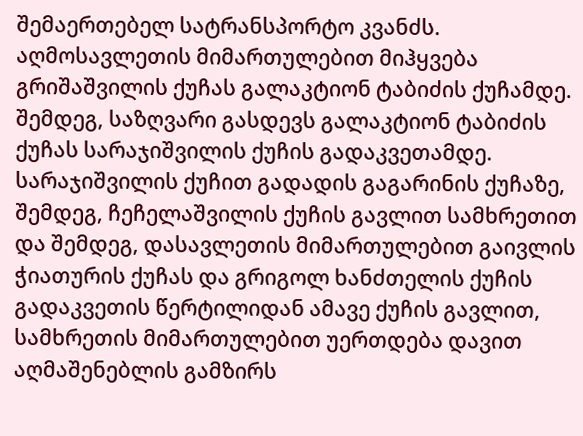შემაერთებელ სატრანსპორტო კვანძს. აღმოსავლეთის მიმართულებით მიჰყვება გრიშაშვილის ქუჩას გალაკტიონ ტაბიძის ქუჩამდე. შემდეგ, საზღვარი გასდევს გალაკტიონ ტაბიძის ქუჩას სარაჯიშვილის ქუჩის გადაკვეთამდე. სარაჯიშვილის ქუჩით გადადის გაგარინის ქუჩაზე, შემდეგ, ჩეჩელაშვილის ქუჩის გავლით სამხრეთით და შემდეგ, დასავლეთის მიმართულებით გაივლის ჭიათურის ქუჩას და გრიგოლ ხანძთელის ქუჩის გადაკვეთის წერტილიდან ამავე ქუჩის გავლით, სამხრეთის მიმართულებით უერთდება დავით აღმაშენებლის გამზირს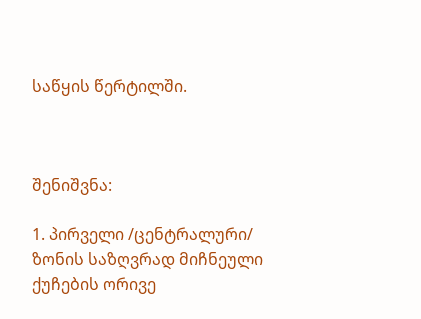საწყის წერტილში.



შენიშვნა:

1. პირველი /ცენტრალური/ ზონის საზღვრად მიჩნეული ქუჩების ორივე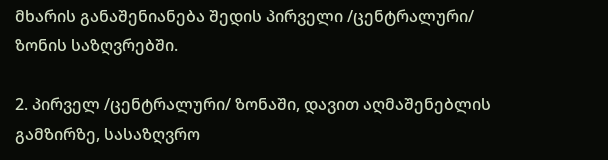მხარის განაშენიანება შედის პირველი /ცენტრალური/ ზონის საზღვრებში.

2. პირველ /ცენტრალური/ ზონაში, დავით აღმაშენებლის გამზირზე, სასაზღვრო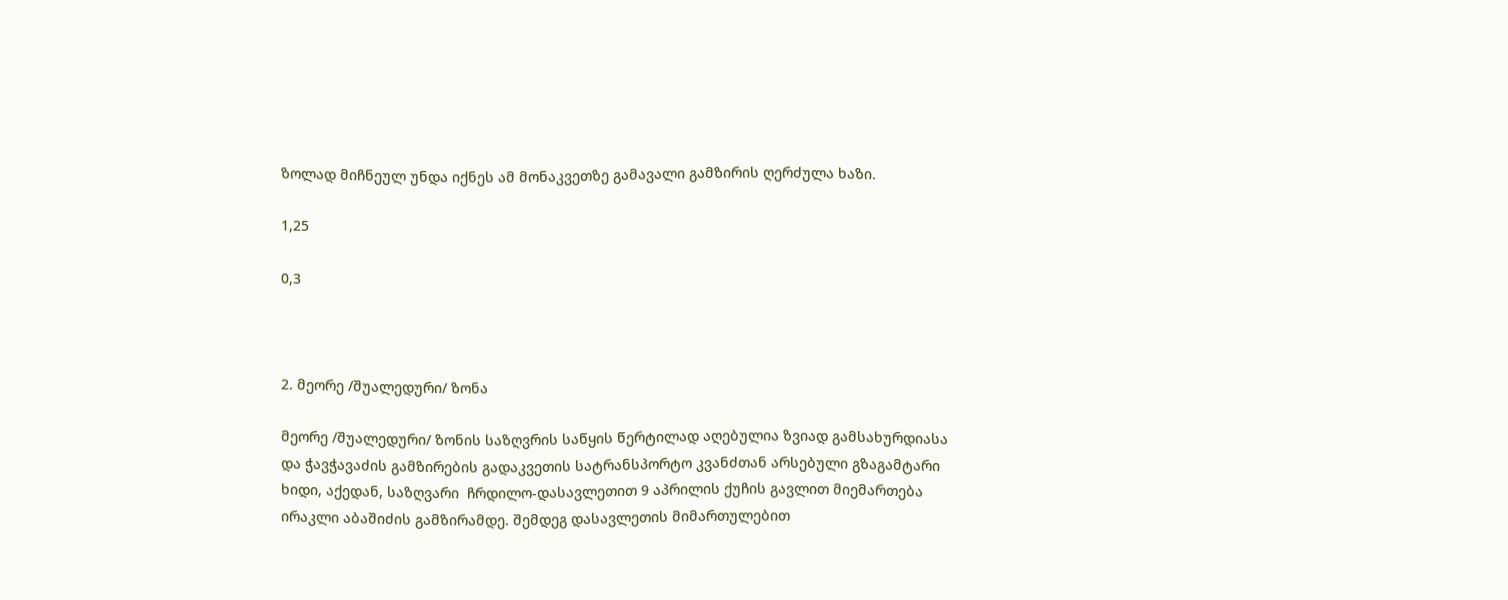ზოლად მიჩნეულ უნდა იქნეს ამ მონაკვეთზე გამავალი გამზირის ღერძულა ხაზი.

1,25

0,3



2. მეორე /შუალედური/ ზონა

მეორე /შუალედური/ ზონის საზღვრის საწყის წერტილად აღებულია ზვიად გამსახურდიასა და ჭავჭავაძის გამზირების გადაკვეთის სატრანსპორტო კვანძთან არსებული გზაგამტარი ხიდი, აქედან, საზღვარი  ჩრდილო-დასავლეთით 9 აპრილის ქუჩის გავლით მიემართება  ირაკლი აბაშიძის გამზირამდე. შემდეგ დასავლეთის მიმართულებით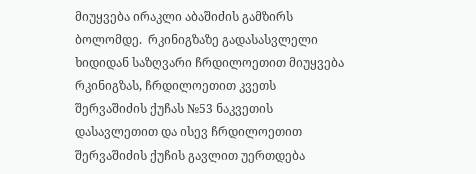მიუყვება ირაკლი აბაშიძის გამზირს ბოლომდე.  რკინიგზაზე გადასასვლელი ხიდიდან საზღვარი ჩრდილოეთით მიუყვება რკინიგზას, ჩრდილოეთით კვეთს  შერვაშიძის ქუჩას №53 ნაკვეთის დასავლეთით და ისევ ჩრდილოეთით შერვაშიძის ქუჩის გავლით უერთდება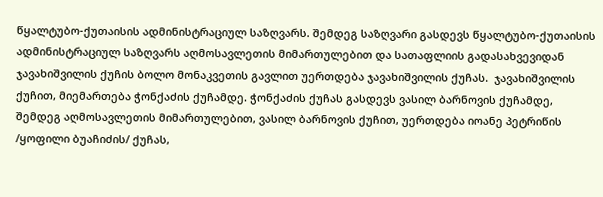წყალტუბო-ქუთაისის ადმინისტრაციულ საზღვარს. შემდეგ საზღვარი გასდევს წყალტუბო-ქუთაისის ადმინისტრაციულ საზღვარს აღმოსავლეთის მიმართულებით და სათაფლიის გადასახვევიდან ჯავახიშვილის ქუჩის ბოლო მონაკვეთის გავლით უერთდება ჯავახიშვილის ქუჩას.  ჯავახიშვილის ქუჩით, მიემართება ჭონქაძის ქუჩამდე. ჭონქაძის ქუჩას გასდევს ვასილ ბარნოვის ქუჩამდე, შემდეგ აღმოსავლეთის მიმართულებით, ვასილ ბარნოვის ქუჩით, უერთდება იოანე პეტრიწის /ყოფილი ბუაჩიძის/ ქუჩას,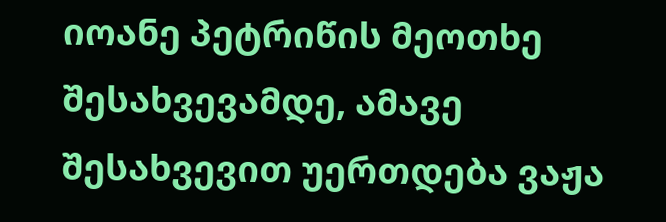იოანე პეტრიწის მეოთხე შესახვევამდე, ამავე შესახვევით უერთდება ვაჟა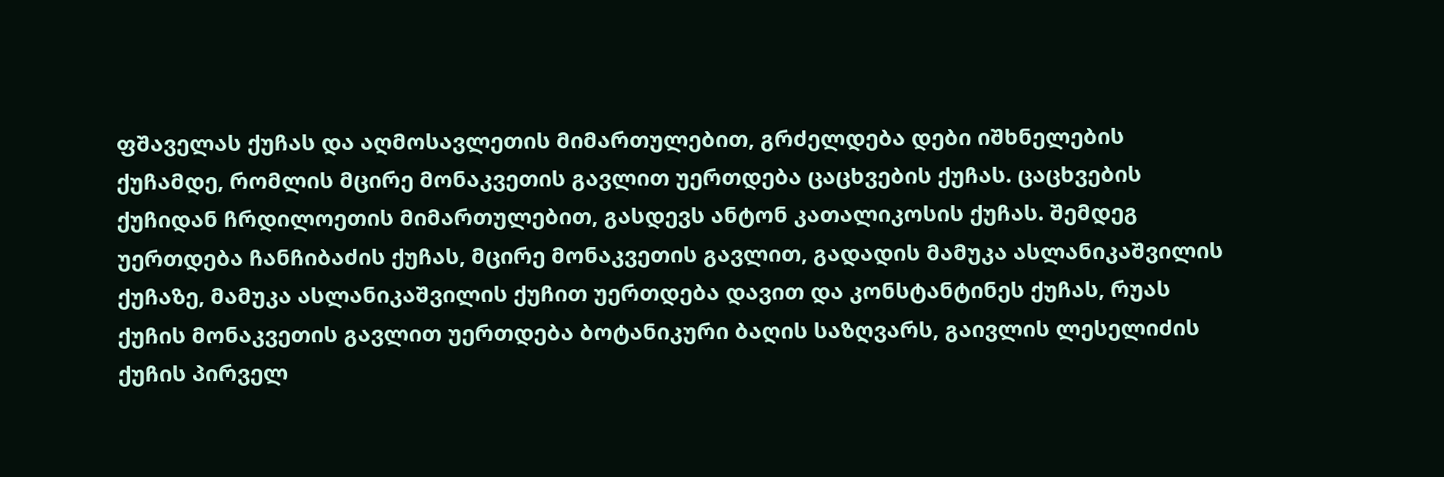ფშაველას ქუჩას და აღმოსავლეთის მიმართულებით, გრძელდება დები იშხნელების ქუჩამდე, რომლის მცირე მონაკვეთის გავლით უერთდება ცაცხვების ქუჩას. ცაცხვების ქუჩიდან ჩრდილოეთის მიმართულებით, გასდევს ანტონ კათალიკოსის ქუჩას. შემდეგ უერთდება ჩანჩიბაძის ქუჩას, მცირე მონაკვეთის გავლით, გადადის მამუკა ასლანიკაშვილის ქუჩაზე, მამუკა ასლანიკაშვილის ქუჩით უერთდება დავით და კონსტანტინეს ქუჩას, რუას ქუჩის მონაკვეთის გავლით უერთდება ბოტანიკური ბაღის საზღვარს, გაივლის ლესელიძის ქუჩის პირველ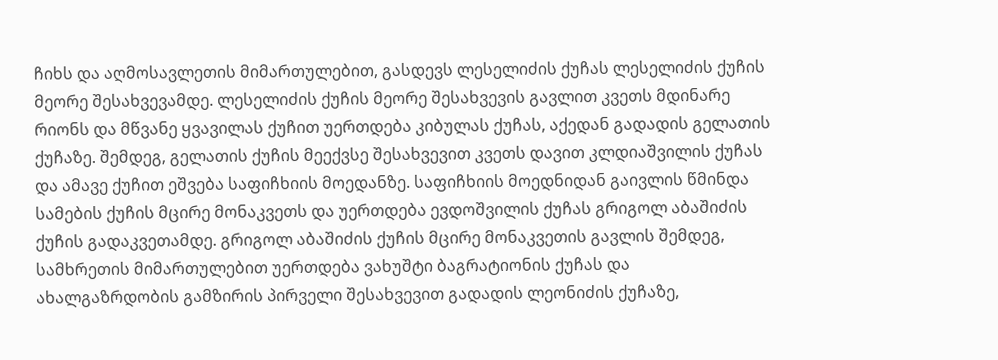ჩიხს და აღმოსავლეთის მიმართულებით, გასდევს ლესელიძის ქუჩას ლესელიძის ქუჩის მეორე შესახვევამდე. ლესელიძის ქუჩის მეორე შესახვევის გავლით კვეთს მდინარე რიონს და მწვანე ყვავილას ქუჩით უერთდება კიბულას ქუჩას, აქედან გადადის გელათის ქუჩაზე. შემდეგ, გელათის ქუჩის მეექვსე შესახვევით კვეთს დავით კლდიაშვილის ქუჩას და ამავე ქუჩით ეშვება საფიჩხიის მოედანზე. საფიჩხიის მოედნიდან გაივლის წმინდა სამების ქუჩის მცირე მონაკვეთს და უერთდება ევდოშვილის ქუჩას გრიგოლ აბაშიძის ქუჩის გადაკვეთამდე. გრიგოლ აბაშიძის ქუჩის მცირე მონაკვეთის გავლის შემდეგ, სამხრეთის მიმართულებით უერთდება ვახუშტი ბაგრატიონის ქუჩას და ახალგაზრდობის გამზირის პირველი შესახვევით გადადის ლეონიძის ქუჩაზე,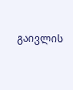გაივლის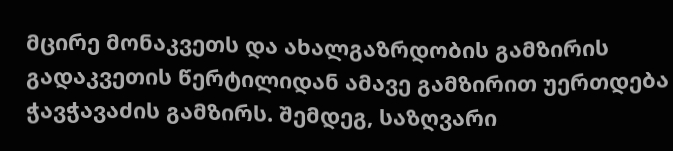მცირე მონაკვეთს და ახალგაზრდობის გამზირის გადაკვეთის წერტილიდან ამავე გამზირით უერთდება ჭავჭავაძის გამზირს. შემდეგ, საზღვარი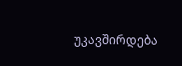უკავშირდება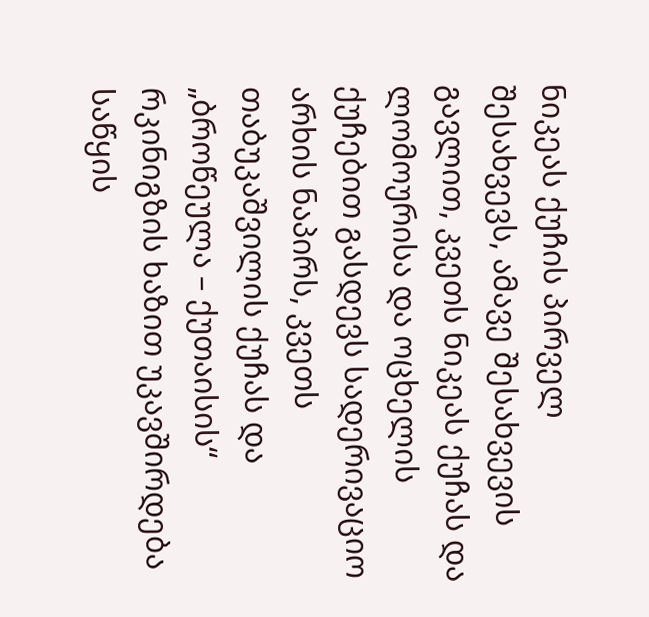ნიკეას ქუჩის პირველ შესახვევს, ამავე შესახვევის გავლით, კვეთს ნიკეას ქუჩას და ლომოურისა და ოცხელის ქუჩებით გასდევს სადერივაციო არხის ნაპირს, კვეთს თაბუკაშვილის ქუჩას და „ბროწეულა – ქუთაისის“ რკინიგზის ხაზით უკავშირდება საწყის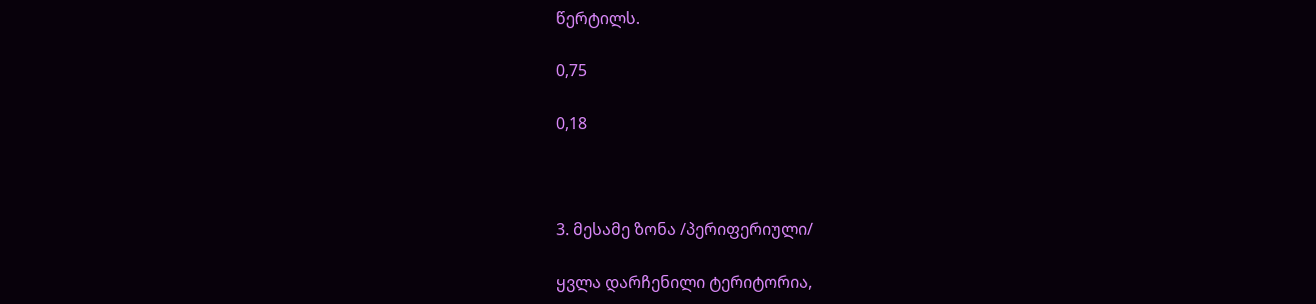წერტილს.

0,75

0,18



3. მესამე ზონა /პერიფერიული/

ყვლა დარჩენილი ტერიტორია,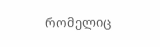რომელიც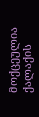მოქცეულია ქალაქის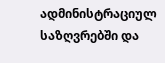ადმინისტრაციულ საზღვრებში და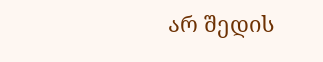არ შედის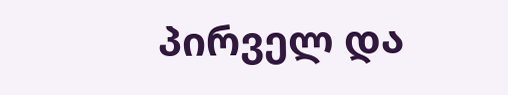პირველ და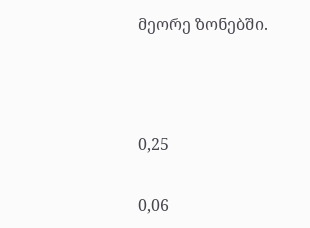მეორე ზონებში.



0,25

0,06